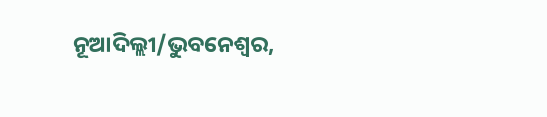ନୂଆଦିଲ୍ଲୀ/ଭୁବନେଶ୍ୱର,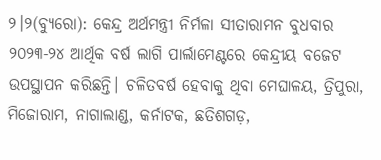୨।୨(ବ୍ୟୁରୋ): କେନ୍ଦ୍ର ଅର୍ଥମନ୍ତ୍ରୀ ନିର୍ମଳା ସୀତାରାମନ ବୁଧବାର ୨୦୨୩-୨୪ ଆର୍ଥିକ ବର୍ଷ ଲାଗି ପାର୍ଲାମେଣ୍ଟରେ କେନ୍ଦ୍ରୀୟ ବଜେଟ ଉପସ୍ଥାପନ କରିଛନ୍ତି। ଚଳିତବର୍ଷ ହେବାକୁ ଥିବା ମେଘାଳୟ, ତ୍ରିପୁରା, ମିଜୋରାମ, ନାଗାଲାଣ୍ଡ, କର୍ନାଟକ, ଛତିଶଗଡ଼,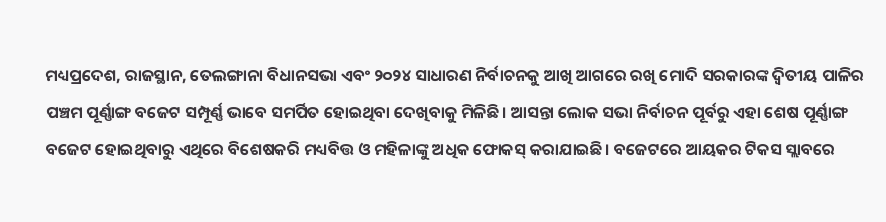ମଧ୍ୟପ୍ରଦେଶ, ରାଜସ୍ଥାନ, ତେଲଙ୍ଗାନା ବିଧାନସଭା ଏବଂ ୨୦୨୪ ସାଧାରଣ ନିର୍ବାଚନକୁ ଆଖି ଆଗରେ ରଖି ମୋଦି ସରକାରଙ୍କ ଦ୍ୱିତୀୟ ପାଳିର ପଞ୍ଚମ ପୂର୍ଣ୍ଣାଙ୍ଗ ବଜେଟ ସମ୍ପୂର୍ଣ୍ଣ ଭାବେ ସମର୍ପିତ ହୋଇଥିବା ଦେଖିବାକୁ ମିଳିଛି। ଆସନ୍ତା ଲୋକ ସଭା ନିର୍ବାଚନ ପୂର୍ବରୁ ଏହା ଶେଷ ପୂର୍ଣ୍ଣାଙ୍ଗ ବଜେଟ ହୋଇଥିବାରୁ ଏଥିରେ ବିଶେଷକରି ମଧ୍ୟବିତ୍ତ ଓ ମହିଳାଙ୍କୁ ଅଧିକ ଫୋକସ୍ କରାଯାଇଛି। ବଜେଟରେ ଆୟକର ଟିକସ ସ୍ଲାବରେ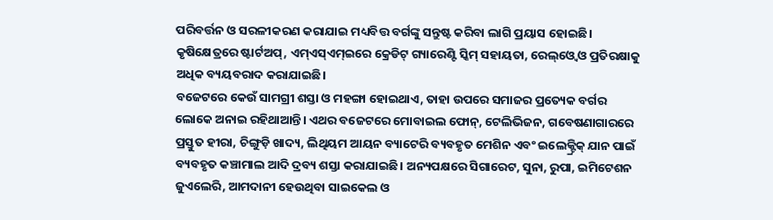ପରିବର୍ତ୍ତନ ଓ ସରଳୀକରଣ କରାଯାଇ ମଧ୍ୟବିତ୍ତ ବର୍ଗଙ୍କୁ ସନ୍ତୁଷ୍ଟ କରିବା ଲାଗି ପ୍ରୟାସ ହୋଇଛି। କୃଷିକ୍ଷେତ୍ରରେ ଷ୍ଟାର୍ଟଅପ୍, ଏମ୍ଏସ୍ଏମ୍ଇରେ କ୍ରେଡିଟ୍ ଗ୍ୟାରେଣ୍ଟି ସ୍କିମ୍ ସହାୟତା, ରେଲ୍ଓ୍ବେ ଓ ପ୍ରତିରକ୍ଷାକୁ ଅଧିକ ବ୍ୟୟବରାଦ କରାଯାଇଛି।
ବଜେଟରେ କେଉଁ ସାମଗ୍ରୀ ଶସ୍ତା ଓ ମହଙ୍ଗା ହୋଇଥାଏ, ତାହା ଉପରେ ସମାଜର ପ୍ରତ୍ୟେକ ବର୍ଗର ଲୋକେ ଅନାଇ ରହିଥାଆନ୍ତି। ଏଥର ବଜେଟରେ ମୋବାଇଲ ଫୋନ୍, ଟେଲିଭିଜନ, ଗବେଷଣାଗାରରେ ପ୍ରସ୍ତୁତ ହୀରା, ଚିଙ୍ଗୁଡ଼ି ଖାଦ୍ୟ, ଲିଥିୟମ ଆୟନ ବ୍ୟାଟେରି ବ୍ୟବହୃତ ମେଶିନ ଏବଂ ଇଲେକ୍ଟ୍ରିକ୍ ଯାନ ପାଇଁ ବ୍ୟବହୃତ କଞ୍ଚାମାଲ ଆଦି ଦ୍ରବ୍ୟ ଶସ୍ତା କରାଯାଇଛି। ଅନ୍ୟପକ୍ଷରେ ସିଗାରେଟ, ସୁନା, ରୁପା, ଇମିଟେଶନ ଜୁଏଲେରି, ଆମଦାନୀ ହେଉଥିବା ସାଇକେଲ ଓ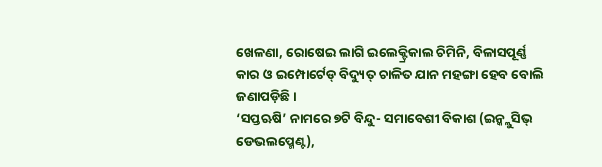ଖେଳଣା, ରୋଷେଇ ଲାଗି ଇଲେକ୍ଟ୍ରିକାଲ ଚିମିନି, ବିଳାସପୂର୍ଣ୍ଣ କାର ଓ ଇମ୍ପୋର୍ଟେଡ୍ ବିଦ୍ୟୁତ୍ ଚାଳିତ ଯାନ ମହଙ୍ଗା ହେବ ବୋଲି ଜଣାପଡ଼ିଛି।
‘ସପ୍ତଋଷି’ ନାମରେ ୭ଟି ବିନ୍ଦୁ- ସମାବେଶୀ ବିକାଶ (ଇନ୍କ୍ଲୁସିଭ୍ ଡେଭଲପ୍ମେଣ୍ଟ),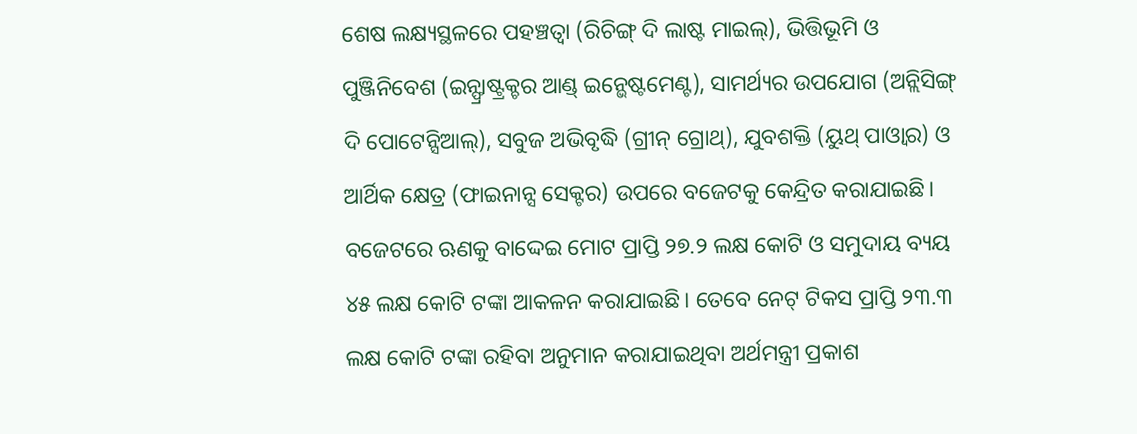ଶେଷ ଲକ୍ଷ୍ୟସ୍ଥଳରେ ପହଞ୍ଚତ୍ବା (ରିଚିଙ୍ଗ୍ ଦି ଲାଷ୍ଟ ମାଇଲ୍), ଭିତ୍ତିଭୂମି ଓ ପୁଞ୍ଜିନିବେଶ (ଇନ୍ଫ୍ରାଷ୍ଟ୍ରକ୍ଚର ଆଣ୍ଡ୍ ଇନ୍ଭେଷ୍ଟମେଣ୍ଟ), ସାମର୍ଥ୍ୟର ଉପଯୋଗ (ଅନ୍ଲିସିଙ୍ଗ୍ ଦି ପୋଟେନ୍ସିଆଲ୍), ସବୁଜ ଅଭିବୃଦ୍ଧି (ଗ୍ରୀନ୍ ଗ୍ରୋଥ୍), ଯୁବଶକ୍ତି (ୟୁଥ୍ ପାଓ୍ବାର) ଓ ଆର୍ଥିକ କ୍ଷେତ୍ର (ଫାଇନାନ୍ସ ସେକ୍ଟର) ଉପରେ ବଜେଟକୁ କେନ୍ଦ୍ରିତ କରାଯାଇଛି। ବଜେଟରେ ଋଣକୁ ବାଦ୍ଦେଇ ମୋଟ ପ୍ରାପ୍ତି ୨୭.୨ ଲକ୍ଷ କୋଟି ଓ ସମୁଦାୟ ବ୍ୟୟ ୪୫ ଲକ୍ଷ କୋଟି ଟଙ୍କା ଆକଳନ କରାଯାଇଛି। ତେବେ ନେଟ୍ ଟିକସ ପ୍ରାପ୍ତି ୨୩.୩ ଲକ୍ଷ କୋଟି ଟଙ୍କା ରହିବା ଅନୁମାନ କରାଯାଇଥିବା ଅର୍ଥମନ୍ତ୍ରୀ ପ୍ରକାଶ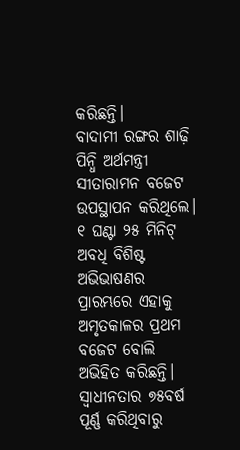କରିଛନ୍ତି।
ବାଦାମୀ ରଙ୍ଗର ଶାଢ଼ି ପିନ୍ଧି ଅର୍ଥମନ୍ତ୍ରୀ ସୀତାରାମନ ବଜେଟ ଉପସ୍ଥାପନ କରିଥିଲେ। ୧ ଘଣ୍ଟା ୨୫ ମିନିଟ୍ ଅବଧି ବିଶିଷ୍ଟ ଅଭିଭାଷଣର ପ୍ରାରମ୍ଭରେ ଏହାକୁ ଅମୃତକାଳର ପ୍ରଥମ ବଜେଟ ବୋଲି ଅଭିହିତ କରିଛନ୍ତି। ସ୍ବାଧୀନତାର ୭୫ବର୍ଷ ପୂର୍ଣ୍ଣ କରିଥିବାରୁ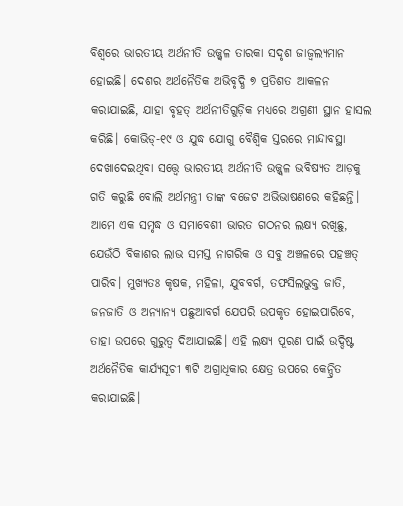ବିଶ୍ୱରେ ଭାରତୀୟ ଅର୍ଥନୀତି ଉଜ୍ଜ୍ୱଳ ତାରକା ସଦୃଶ ଜାଜ୍ୱଲ୍ୟମାନ ହୋଇଛି। ଦେଶର ଅର୍ଥନୈତିକ ଅଭିବୃଦ୍ଧି ୭ ପ୍ରତିଶତ ଆକଳନ କରାଯାଇଛି, ଯାହା ବୃହତ୍ ଅର୍ଥନୀତିଗୁଡ଼ିକ ମଧ୍ୟରେ ଅଗ୍ରଣୀ ସ୍ଥାନ ହାସଲ କରିଛି। କୋଭିଡ୍-୧୯ ଓ ଯୁଦ୍ଧ ଯୋଗୁ ବୈଶ୍ୱିକ ସ୍ତରରେ ମାନ୍ଦାବସ୍ଥା ଦେଖାଦେଇଥିବା ସତ୍ତ୍ୱେ ଭାରତୀୟ ଅର୍ଥନୀତି ଉଜ୍ଜ୍ୱଳ ଭବିଷ୍ୟତ ଆଡ଼କୁ ଗତି କରୁଛି ବୋଲି ଅର୍ଥମନ୍ତ୍ରୀ ତାଙ୍କ ବଜେଟ ଅଭିଭାଷଣରେ କହିଛନ୍ତି। ଆମେ ଏକ ସମୃଦ୍ଧ ଓ ସମାବେଶୀ ଭାରତ ଗଠନର ଲକ୍ଷ୍ୟ ରଖିଛୁ, ଯେଉଁଠି ବିକାଶର ଲାଭ ସମସ୍ତ ନାଗରିକ ଓ ସବୁ ଅଞ୍ଚଳରେ ପହଞ୍ଚତ୍ ପାରିବ। ମୁଖ୍ୟତଃ କୃଷକ, ମହିଳା, ଯୁବବର୍ଗ, ତଫସିଲଭୁକ୍ତ ଜାତି, ଜନଜାତି ଓ ଅନ୍ୟାନ୍ୟ ପଛୁଆବର୍ଗ ଯେପରି ଉପକୃତ ହୋଇପାରିବେ, ତାହା ଉପରେ ଗୁରୁତ୍ୱ ଦିଆଯାଇଛି। ଏହି ଲକ୍ଷ୍ୟ ପୂରଣ ପାଇଁ ଉଦ୍ଦିଷ୍ଟ ଅର୍ଥନୈତିକ କାର୍ଯ୍ୟସୂଚୀ ୩ଟି ଅଗ୍ରାଧିକାର କ୍ଷେତ୍ର ଉପରେ କେନ୍ଦ୍ରିତ କରାଯାଇଛି।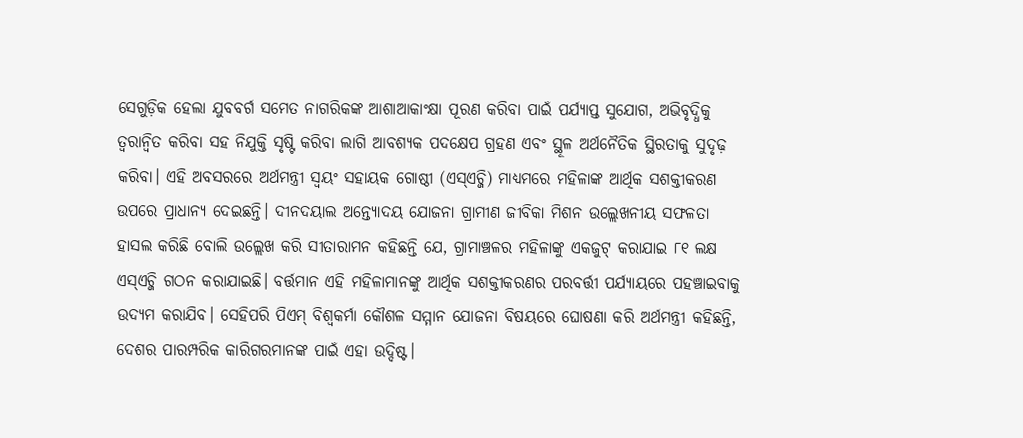ସେଗୁଡ଼ିକ ହେଲା ଯୁବବର୍ଗ ସମେତ ନାଗରିକଙ୍କ ଆଶାଆକାଂକ୍ଷା ପୂରଣ କରିବା ପାଇଁ ପର୍ଯ୍ୟାପ୍ତ ସୁଯୋଗ, ଅଭିବୃଦ୍ଧିକୁ ତ୍ୱରାନ୍ବିତ କରିବା ସହ ନିଯୁକ୍ତି ସୃଷ୍ଟି କରିବା ଲାଗି ଆବଶ୍ୟକ ପଦକ୍ଷେପ ଗ୍ରହଣ ଏବଂ ସ୍ଥୂଳ ଅର୍ଥନୈତିକ ସ୍ଥିରତାକୁ ସୁଦୃଢ଼ କରିବା। ଏହି ଅବସରରେ ଅର୍ଥମନ୍ତ୍ରୀ ସ୍ବୟଂ ସହାୟକ ଗୋଷ୍ଠୀ (ଏସ୍ଏଚ୍ଜି) ମାଧ୍ୟମରେ ମହିଳାଙ୍କ ଆର୍ଥିକ ସଶକ୍ତୀକରଣ ଉପରେ ପ୍ରାଧାନ୍ୟ ଦେଇଛନ୍ତି। ଦୀନଦୟାଲ ଅନ୍ତ୍ୟୋଦୟ ଯୋଜନା ଗ୍ରାମୀଣ ଜୀବିକା ମିଶନ ଉଲ୍ଲେଖନୀୟ ସଫଳତା ହାସଲ କରିଛି ବୋଲି ଉଲ୍ଲେଖ କରି ସୀତାରାମନ କହିଛନ୍ତି ଯେ, ଗ୍ରାମାଞ୍ଚଳର ମହିଳାଙ୍କୁ ଏକଜୁଟ୍ କରାଯାଇ ୮୧ ଲକ୍ଷ ଏସ୍ଏଚ୍ଜି ଗଠନ କରାଯାଇଛି। ବର୍ତ୍ତମାନ ଏହି ମହିଳାମାନଙ୍କୁ ଆର୍ଥିକ ସଶକ୍ତୀକରଣର ପରବର୍ତ୍ତୀ ପର୍ଯ୍ୟାୟରେ ପହଞ୍ଚାଇବାକୁ ଉଦ୍ୟମ କରାଯିବ। ସେହିପରି ପିଏମ୍ ବିଶ୍ୱକର୍ମା କୌଶଳ ସମ୍ମାନ ଯୋଜନା ବିଷୟରେ ଘୋଷଣା କରି ଅର୍ଥମନ୍ତ୍ରୀ କହିଛନ୍ତି, ଦେଶର ପାରମ୍ପରିକ କାରିଗରମାନଙ୍କ ପାଇଁ ଏହା ଉଦ୍ଦିଷ୍ଟ।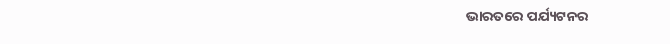ଭାରତରେ ପର୍ଯ୍ୟଟନର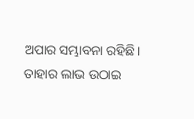ଅପାର ସମ୍ଭାବନା ରହିଛି। ତାହାର ଲାଭ ଉଠାଇ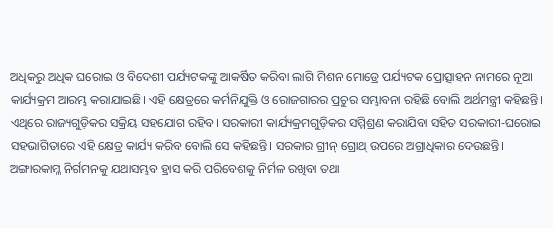ଅଧିକରୁ ଅଧିକ ଘରୋଇ ଓ ବିଦେଶୀ ପର୍ଯ୍ୟଟକଙ୍କୁ ଆକର୍ଷିତ କରିବା ଲାଗି ମିଶନ ମୋଡ୍ରେ ପର୍ଯ୍ୟଟକ ପ୍ରୋତ୍ସାହନ ନାମରେ ନୂଆ କାର୍ଯ୍ୟକ୍ରମ ଆରମ୍ଭ କରାଯାଇଛି। ଏହି କ୍ଷେତ୍ରରେ କର୍ମନିଯୁକ୍ତି ଓ ରୋଜଗାରର ପ୍ରଚୁର ସମ୍ଭାବନା ରହିଛି ବୋଲି ଅର୍ଥମନ୍ତ୍ରୀ କହିଛନ୍ତି। ଏଥିରେ ରାଜ୍ୟଗୁଡ଼ିକର ସକ୍ରିୟ ସହଯୋଗ ରହିବ। ସରକାରୀ କାର୍ଯ୍ୟକ୍ରମଗୁଡ଼ିକର ସମ୍ମିଶ୍ରଣ କରାଯିବା ସହିତ ସରକାରୀ-ଘରୋଇ ସହଭାଗିତାରେ ଏହି କ୍ଷେତ୍ର କାର୍ଯ୍ୟ କରିବ ବୋଲି ସେ କହିଛନ୍ତି। ସରକାର ଗ୍ରୀନ୍ ଗ୍ରୋଥ୍ ଉପରେ ଅଗ୍ରାଧିକାର ଦେଉଛନ୍ତି। ଅଙ୍ଗାରକାମ୍ଳ ନିର୍ଗମନକୁ ଯଥାସମ୍ଭବ ହ୍ରାସ କରି ପରିବେଶକୁ ନିର୍ମଳ ରଖିବା ତଥା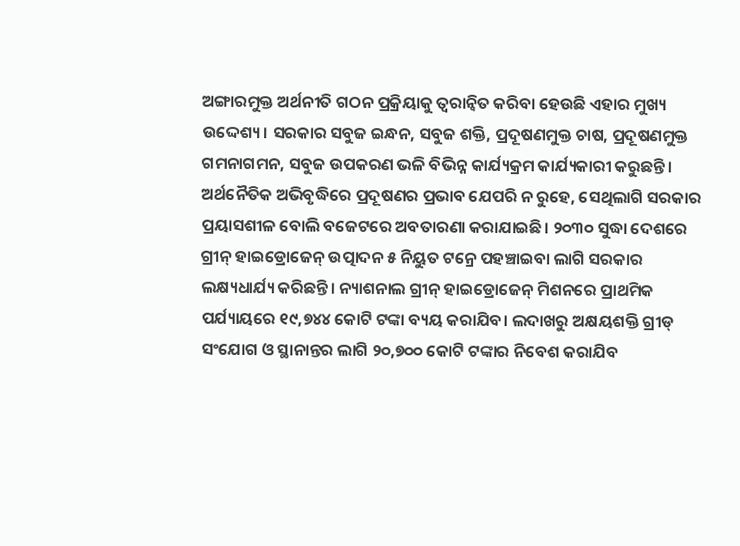ଅଙ୍ଗାରମୁକ୍ତ ଅର୍ଥନୀତି ଗଠନ ପ୍ରକ୍ରିୟାକୁ ତ୍ୱରାନ୍ବିତ କରିବା ହେଉଛି ଏହାର ମୁଖ୍ୟ ଉଦ୍ଦେଶ୍ୟ। ସରକାର ସବୁଜ ଇନ୍ଧନ, ସବୁଜ ଶକ୍ତି, ପ୍ରଦୂଷଣମୁକ୍ତ ଚାଷ, ପ୍ରଦୂଷଣମୁକ୍ତ ଗମନାଗମନ, ସବୁଜ ଉପକରଣ ଭଳି ବିଭିନ୍ନ କାର୍ଯ୍ୟକ୍ରମ କାର୍ଯ୍ୟକାରୀ କରୁଛନ୍ତି। ଅର୍ଥନୈତିକ ଅଭିବୃଦ୍ଧିରେ ପ୍ରଦୂଷଣର ପ୍ରଭାବ ଯେପରି ନ ରୁହେ, ସେଥିଲାଗି ସରକାର ପ୍ରୟାସଶୀଳ ବୋଲି ବଜେଟରେ ଅବତାରଣା କରାଯାଇଛି। ୨୦୩୦ ସୁଦ୍ଧା ଦେଶରେ ଗ୍ରୀନ୍ ହାଇଡ୍ରୋଜେନ୍ ଉତ୍ପାଦନ ୫ ନିୟୁତ ଟନ୍ରେ ପହଞ୍ଚାଇବା ଲାଗି ସରକାର ଲକ୍ଷ୍ୟଧାର୍ଯ୍ୟ କରିଛନ୍ତି। ନ୍ୟାଶନାଲ ଗ୍ରୀନ୍ ହାଇଡ୍ରୋଜେନ୍ ମିଶନରେ ପ୍ରାଥମିକ ପର୍ଯ୍ୟାୟରେ ୧୯,୭୪୪ କୋଟି ଟଙ୍କା ବ୍ୟୟ କରାଯିବ। ଲଦାଖରୁ ଅକ୍ଷୟଶକ୍ତି ଗ୍ରୀଡ୍ ସଂଯୋଗ ଓ ସ୍ଥାନାନ୍ତର ଲାଗି ୨୦,୭୦୦ କୋଟି ଟଙ୍କାର ନିବେଶ କରାଯିବ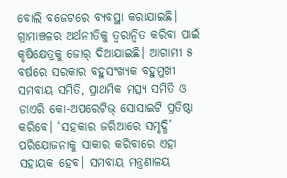ବୋଲି ବଜେଟରେ ବ୍ୟବସ୍ଥା କରାଯାଇଛି।
ଗ୍ରାମାଞ୍ଚଳର ଅର୍ଥନୀତିକୁ ତ୍ୱରାନ୍ବିତ କରିବା ପାଇଁ କୃଷିକ୍ଷେତ୍ରକୁ ଜୋର୍ ଦିଆଯାଇଛି। ଆଗାମୀ ୫ ବର୍ଷରେ ସରକାର ବହୁସଂଖ୍ୟକ ବହୁମୁଖୀ ସମବାୟ ସମିତି, ପ୍ରାଥମିକ ମତ୍ସ୍ୟ ସମିତି ଓ ଡାଏରି କୋ-ଅପରେଟିଭ୍ ସୋସାଇଟି ପ୍ରତିଷ୍ଠା କରିବେ। ‘ସହକାର ଜରିଆରେ ସମୃଦ୍ଧି’ ପରିଯୋଜନାକୁ ସାକାର କରିବାରେ ଏହା ସହାୟକ ହେବ। ସମବାୟ ମନ୍ତ୍ରଣାଳୟ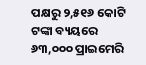ପକ୍ଷରୁ ୨,୫୧୬ କୋଟି ଟଙ୍କା ବ୍ୟୟରେ ୬୩,୦୦୦ ପ୍ରାଇମେରି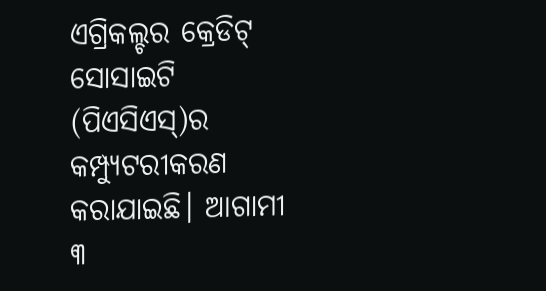ଏଗ୍ରିକଲ୍ଚର କ୍ରେଡିଟ୍ ସୋସାଇଟି (ପିଏସିଏସ୍)ର କମ୍ପ୍ୟୁଟରୀକରଣ କରାଯାଇଛି। ଆଗାମୀ ୩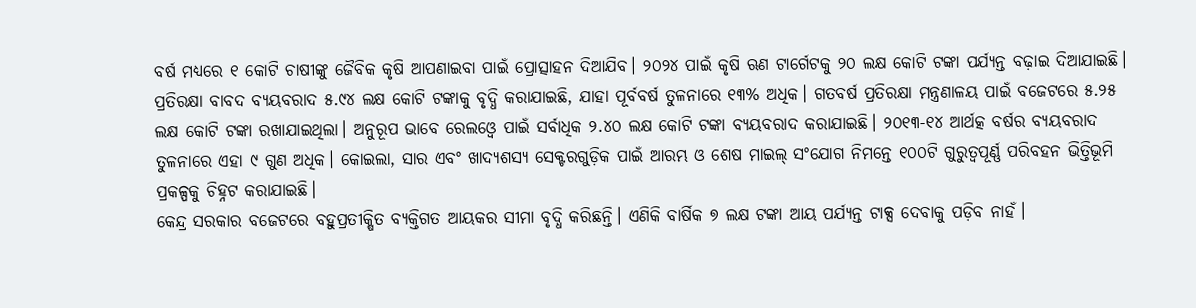ବର୍ଷ ମଧ୍ୟରେ ୧ କୋଟି ଚାଷୀଙ୍କୁ ଜୈବିକ କୃଷି ଆପଣାଇବା ପାଇଁ ପ୍ରୋତ୍ସାହନ ଦିଆଯିବ। ୨୦୨୪ ପାଇଁ କୃଷି ଋଣ ଟାର୍ଗେଟକୁ ୨୦ ଲକ୍ଷ କୋଟି ଟଙ୍କା ପର୍ଯ୍ୟନ୍ତ ବଢ଼ାଇ ଦିଆଯାଇଛି।
ପ୍ରତିରକ୍ଷା ବାବଦ ବ୍ୟୟବରାଦ ୫.୯୪ ଲକ୍ଷ କୋଟି ଟଙ୍କାକୁ ବୃଦ୍ଧି କରାଯାଇଛି, ଯାହା ପୂର୍ବବର୍ଷ ତୁଳନାରେ ୧୩% ଅଧିକ। ଗତବର୍ଷ ପ୍ରତିରକ୍ଷା ମନ୍ତ୍ରଣାଳୟ ପାଇଁ ବଜେଟରେ ୫.୨୫ ଲକ୍ଷ କୋଟି ଟଙ୍କା ରଖାଯାଇଥିଲା। ଅନୁରୂପ ଭାବେ ରେଲଓ୍ବେ ପାଇଁ ସର୍ବାଧିକ ୨.୪୦ ଲକ୍ଷ କୋଟି ଟଙ୍କା ବ୍ୟୟବରାଦ କରାଯାଇଛି। ୨୦୧୩-୧୪ ଆର୍ଥତ୍କ ବର୍ଷର ବ୍ୟୟବରାଦ ତୁଳନାରେ ଏହା ୯ ଗୁଣ ଅଧିକ। କୋଇଲା, ସାର ଏବଂ ଖାଦ୍ୟଶସ୍ୟ ସେକ୍ଟରଗୁଡ଼ିକ ପାଇଁ ଆରମ୍ଭ ଓ ଶେଷ ମାଇଲ୍ ସଂଯୋଗ ନିମନ୍ତେ ୧୦୦ଟି ଗୁରୁତ୍ୱପୂର୍ଣ୍ଣ ପରିବହନ ଭିତ୍ତିଭୂମି ପ୍ରକଳ୍ପକୁ ଚିହ୍ନଟ କରାଯାଇଛି।
କେନ୍ଦ୍ର ସରକାର ବଜେଟରେ ବହୁପ୍ରତୀକ୍ଷିତ ବ୍ୟକ୍ତିଗତ ଆୟକର ସୀମା ବୃଦ୍ଧି କରିଛନ୍ତି। ଏଣିକି ବାର୍ଷିକ ୭ ଲକ୍ଷ ଟଙ୍କା ଆୟ ପର୍ଯ୍ୟନ୍ତ ଟାକ୍ସ ଦେବାକୁ ପଡ଼ିବ ନାହଁ।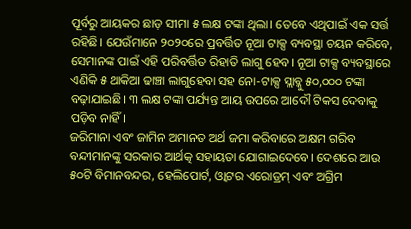ପୂର୍ବରୁ ଆୟକର ଛାଡ଼ ସୀମା ୫ ଲକ୍ଷ ଟଙ୍କା ଥିଲା। ତେବେ ଏଥିପାଇଁ ଏକ ସର୍ତ୍ତ ରହିଛି। ଯେଉଁମାନେ ୨୦୨୦ରେ ପ୍ରବର୍ତ୍ତିତ ନୂଆ ଟାକ୍ସ ବ୍ୟବସ୍ଥା ଚୟନ କରିବେ, ସେମାନଙ୍କ ପାଇଁ ଏହି ପରିବର୍ତ୍ତିତ ରିହାତି ଲାଗୁ ହେବ। ନୂଆ ଟାକ୍ସ ବ୍ୟବସ୍ଥାରେ ଏଣିକି ୫ ଥାକିଆ ଢାଞ୍ଚା ଲାଗୁହେବା ସହ ନୋ-ଟାକ୍ସ ସ୍ଲାବ୍କୁ ୫୦,୦୦୦ ଟଙ୍କା ବଢ଼ାଯାଇଛି। ୩ ଲକ୍ଷ ଟଙ୍କା ପର୍ଯ୍ୟନ୍ତ ଆୟ ଉପରେ ଆଦୌ ଟିକସ ଦେବାକୁ ପଡ଼ିବ ନାହିଁ।
ଜରିମାନା ଏବଂ ଜାମିନ ଅମାନତ ଅର୍ଥ ଜମା କରିବାରେ ଅକ୍ଷମ ଗରିବ ବନ୍ଦୀମାନଙ୍କୁ ସରକାର ଆର୍ଥତ୍କ ସହାୟତା ଯୋଗାଇଦେବେ। ଦେଶରେ ଆଉ ୫୦ଟି ବିମାନବନ୍ଦର, ହେଲିପୋର୍ଟ, ଓ୍ବାଟର ଏରୋଡ୍ରମ୍ ଏବଂ ଅଗ୍ରିମ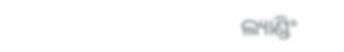ଲ୍ୟାଣ୍ଡିଂ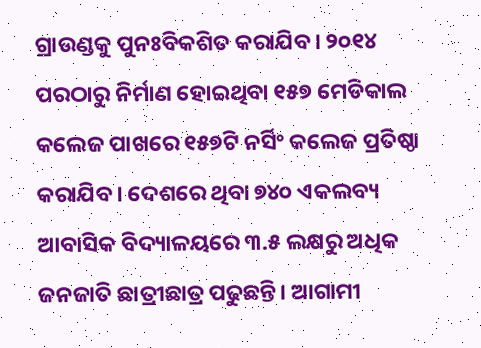ଗ୍ରାଉଣ୍ଡକୁ ପୁନଃବିକଶିତ କରାଯିବ। ୨୦୧୪ ପରଠାରୁ ନିର୍ମାଣ ହୋଇଥିବା ୧୫୭ ମେଡିକାଲ କଲେଜ ପାଖରେ ୧୫୭ଟି ନର୍ସିଂ କଲେଜ ପ୍ରତିଷ୍ଠା କରାଯିବ। ଦେଶରେ ଥିବା ୭୪୦ ଏକଲବ୍ୟ ଆବାସିକ ବିଦ୍ୟାଳୟରେ ୩.୫ ଲକ୍ଷରୁ ଅଧିକ ଜନଜାତି ଛାତ୍ରୀଛାତ୍ର ପଢୁଛନ୍ତି। ଆଗାମୀ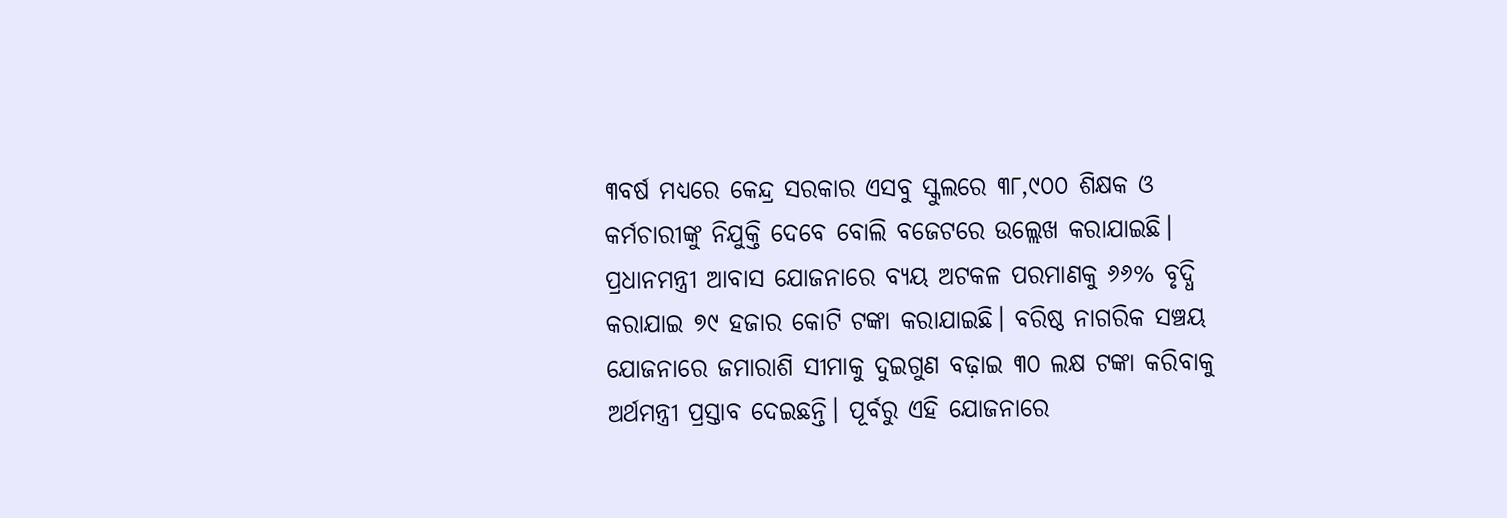୩ବର୍ଷ ମଧ୍ୟରେ କେନ୍ଦ୍ର ସରକାର ଏସବୁ ସ୍କୁଲରେ ୩୮,୯୦୦ ଶିକ୍ଷକ ଓ କର୍ମଚାରୀଙ୍କୁ ନିଯୁକ୍ତି ଦେବେ ବୋଲି ବଜେଟରେ ଉଲ୍ଲେଖ କରାଯାଇଛି। ପ୍ରଧାନମନ୍ତ୍ରୀ ଆବାସ ଯୋଜନାରେ ବ୍ୟୟ ଅଟକଳ ପରମାଣକୁ ୬୬% ବୃଦ୍ଧି କରାଯାଇ ୭୯ ହଜାର କୋଟି ଟଙ୍କା କରାଯାଇଛି। ବରିଷ୍ଠ ନାଗରିକ ସଞ୍ଚୟ ଯୋଜନାରେ ଜମାରାଶି ସୀମାକୁ ଦୁଇଗୁଣ ବଢ଼ାଇ ୩୦ ଲକ୍ଷ ଟଙ୍କା କରିବାକୁ ଅର୍ଥମନ୍ତ୍ରୀ ପ୍ରସ୍ତାବ ଦେଇଛନ୍ତି। ପୂର୍ବରୁ ଏହି ଯୋଜନାରେ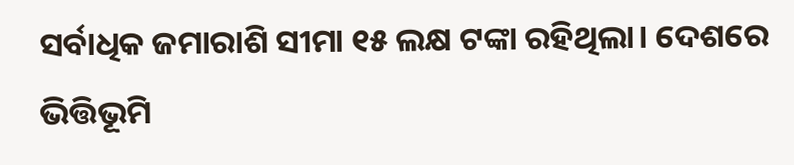ସର୍ବାଧିକ ଜମାରାଶି ସୀମା ୧୫ ଲକ୍ଷ ଟଙ୍କା ରହିଥିଲା। ଦେଶରେ ଭିତ୍ତିଭୂମି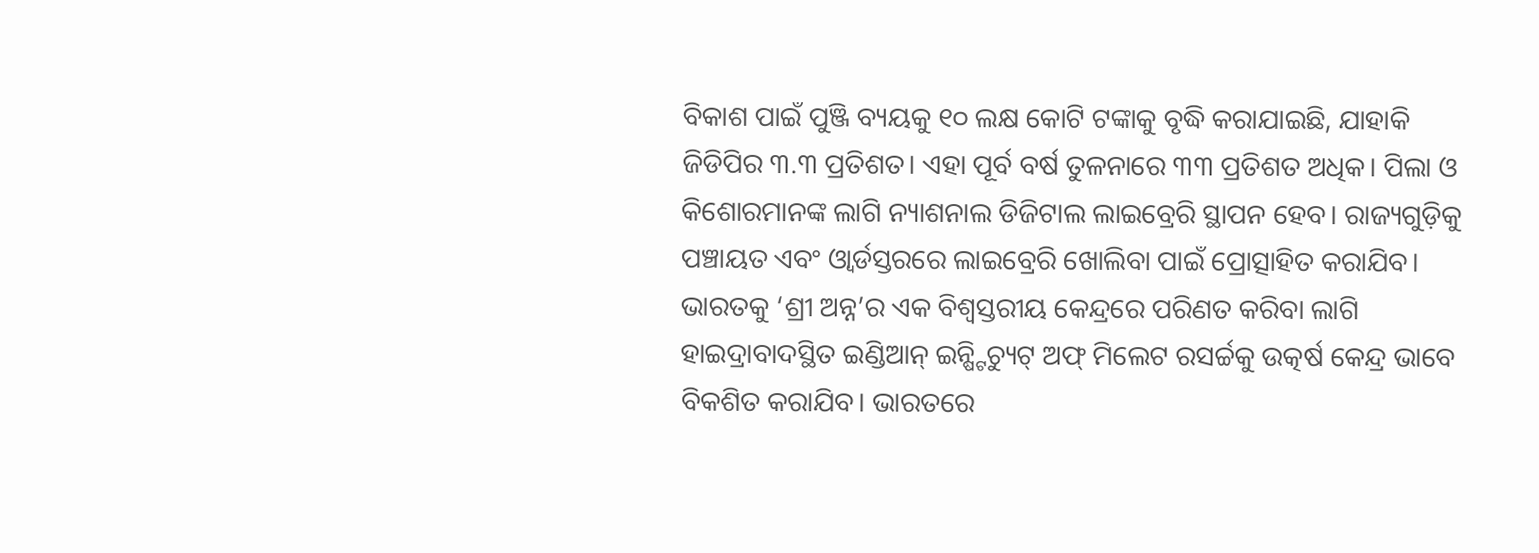ବିକାଶ ପାଇଁ ପୁଞ୍ଜି ବ୍ୟୟକୁ ୧୦ ଲକ୍ଷ କୋଟି ଟଙ୍କାକୁ ବୃଦ୍ଧି କରାଯାଇଛି, ଯାହାକି ଜିଡିପିର ୩.୩ ପ୍ରତିଶତ। ଏହା ପୂର୍ବ ବର୍ଷ ତୁଳନାରେ ୩୩ ପ୍ରତିଶତ ଅଧିକ। ପିଲା ଓ କିଶୋରମାନଙ୍କ ଲାଗି ନ୍ୟାଶନାଲ ଡିଜିଟାଲ ଲାଇବ୍ରେରି ସ୍ଥାପନ ହେବ। ରାଜ୍ୟଗୁଡ଼ିକୁ ପଞ୍ଚାୟତ ଏବଂ ଓ୍ବାର୍ଡସ୍ତରରେ ଲାଇବ୍ରେରି ଖୋଲିବା ପାଇଁ ପ୍ରୋତ୍ସାହିତ କରାଯିବ।
ଭାରତକୁ ‘ଶ୍ରୀ ଅନ୍ନ’ର ଏକ ବିଶ୍ୱସ୍ତରୀୟ କେନ୍ଦ୍ରରେ ପରିଣତ କରିବା ଲାଗି ହାଇଦ୍ରାବାଦସ୍ଥିତ ଇଣ୍ଡିଆନ୍ ଇନ୍ଷ୍ଟିଚ୍ୟୁଟ୍ ଅଫ୍ ମିଲେଟ ରସର୍ଚ୍ଚକୁ ଉତ୍କର୍ଷ କେନ୍ଦ୍ର ଭାବେ ବିକଶିତ କରାଯିବ। ଭାରତରେ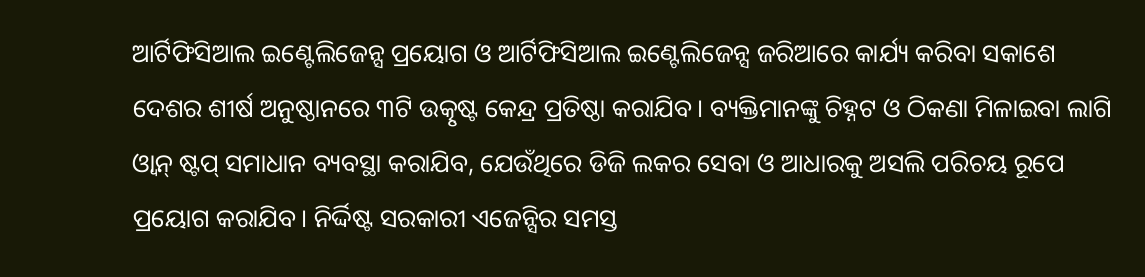ଆର୍ଟିଫିସିଆଲ ଇଣ୍ଟେଲିଜେନ୍ସ ପ୍ରୟୋଗ ଓ ଆର୍ଟିଫିସିଆଲ ଇଣ୍ଟେଲିଜେନ୍ସ ଜରିଆରେ କାର୍ଯ୍ୟ କରିବା ସକାଶେ ଦେଶର ଶୀର୍ଷ ଅନୁଷ୍ଠାନରେ ୩ଟି ଉତ୍କୃଷ୍ଟ କେନ୍ଦ୍ର ପ୍ରତିଷ୍ଠା କରାଯିବ। ବ୍ୟକ୍ତିମାନଙ୍କୁ ଚିହ୍ନଟ ଓ ଠିକଣା ମିଳାଇବା ଲାଗି ଓ୍ବାନ୍ ଷ୍ଟପ୍ ସମାଧାନ ବ୍ୟବସ୍ଥା କରାଯିବ, ଯେଉଁଥିରେ ଡିଜି ଲକର ସେବା ଓ ଆଧାରକୁ ଅସଲି ପରିଚୟ ରୂପେ ପ୍ରୟୋଗ କରାଯିବ। ନିର୍ଦ୍ଦିଷ୍ଟ ସରକାରୀ ଏଜେନ୍ସିର ସମସ୍ତ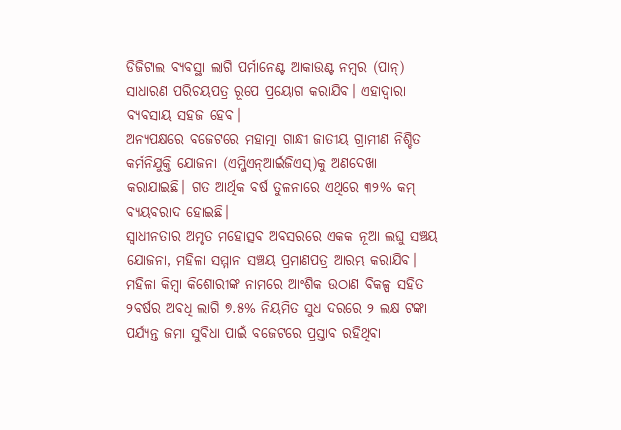ଡିଜିଟାଲ ବ୍ୟବସ୍ଥା ଲାଗି ପର୍ମାନେଣ୍ଟ ଆକାଉଣ୍ଟ ନମ୍ବର (ପାନ୍) ସାଧାରଣ ପରିଚୟପତ୍ର ରୂପେ ପ୍ରୟୋଗ କରାଯିବ। ଏହାଦ୍ୱାରା ବ୍ୟବସାୟ ସହଜ ହେବ।
ଅନ୍ୟପକ୍ଷରେ ବଜେଟରେ ମହାତ୍ମା ଗାନ୍ଧୀ ଜାତୀୟ ଗ୍ରାମୀଣ ନିଶ୍ଚିତ କର୍ମନିଯୁକ୍ତି ଯୋଜନା (ଏମ୍ଜିଏନ୍ଆର୍ଇଜିଏସ୍)କୁ ଅଣଦେଖା କରାଯାଇଛି। ଗତ ଆର୍ଥିକ ବର୍ଷ ତୁଳନାରେ ଏଥିରେ ୩୨% କମ୍ ବ୍ୟୟବରାଦ ହୋଇଛି।
ସ୍ବାଧୀନତାର ଅମୃତ ମହୋତ୍ସବ ଅବସରରେ ଏକକ ନୂଆ ଲଘୁ ସଞ୍ଚୟ ଯୋଜନା, ମହିଳା ସମ୍ମାନ ସଞ୍ଚୟ ପ୍ରମାଣପତ୍ର ଆରମ୍ଭ କରାଯିବ। ମହିଳା କିମ୍ବା କିଶୋରୀଙ୍କ ନାମରେ ଆଂଶିକ ଉଠାଣ ବିକଳ୍ପ ସହିତ ୨ବର୍ଷର ଅବଧି ଲାଗି ୭.୫% ନିୟମିତ ସୁଧ ଦରରେ ୨ ଲକ୍ଷ ଟଙ୍କା ପର୍ଯ୍ୟନ୍ତ ଜମା ସୁବିଧା ପାଇଁ ବଜେଟରେ ପ୍ରସ୍ତାବ ରହିଥିବା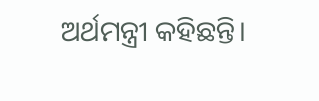ଅର୍ଥମନ୍ତ୍ରୀ କହିଛନ୍ତି।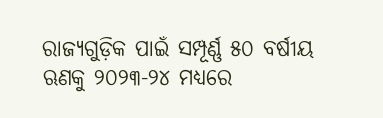ରାଜ୍ୟଗୁଡ଼ିକ ପାଇଁ ସମ୍ପୂର୍ଣ୍ଣ ୫୦ ବର୍ଷୀୟ ଋଣକୁ ୨୦୨୩-୨୪ ମଧ୍ୟରେ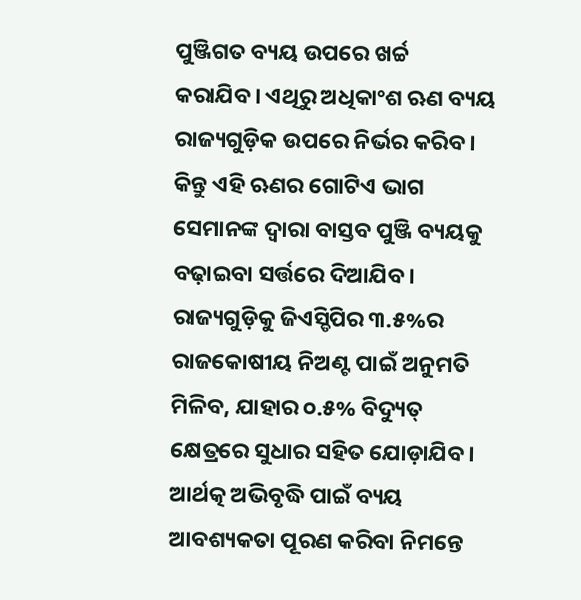ପୁଞ୍ଜିଗତ ବ୍ୟୟ ଉପରେ ଖର୍ଚ୍ଚ କରାଯିବ। ଏଥିରୁ ଅଧିକାଂଶ ଋଣ ବ୍ୟୟ ରାଜ୍ୟଗୁଡ଼ିକ ଉପରେ ନିର୍ଭର କରିବ। କିନ୍ତୁ ଏହି ଋଣର ଗୋଟିଏ ଭାଗ ସେମାନଙ୍କ ଦ୍ୱାରା ବାସ୍ତବ ପୁଞ୍ଜି ବ୍ୟୟକୁ ବଢ଼ାଇବା ସର୍ତ୍ତରେ ଦିଆଯିବ। ରାଜ୍ୟଗୁଡ଼ିକୁ ଜିଏସ୍ଡିପିର ୩.୫%ର ରାଜକୋଷୀୟ ନିଅଣ୍ଟ ପାଇଁ ଅନୁମତି ମିଳିବ, ଯାହାର ୦.୫% ବିଦ୍ୟୁତ୍ କ୍ଷେତ୍ରରେ ସୁଧାର ସହିତ ଯୋଡ଼ାଯିବ। ଆର୍ଥତ୍କ ଅଭିବୃଦ୍ଧି ପାଇଁ ବ୍ୟୟ ଆବଶ୍ୟକତା ପୂରଣ କରିବା ନିମନ୍ତେ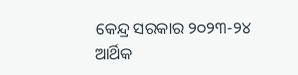କେନ୍ଦ୍ର ସରକାର ୨୦୨୩-୨୪ ଆର୍ଥିକ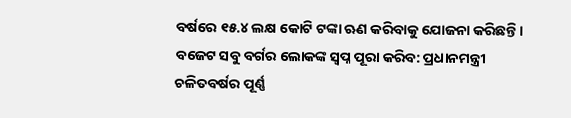ବର୍ଷରେ ୧୫.୪ ଲକ୍ଷ କୋଟି ଟଙ୍କା ଋଣ କରିବାକୁ ଯୋଜନା କରିଛନ୍ତି।
ବଜେଟ ସବୁ ବର୍ଗର ଲୋକଙ୍କ ସ୍ବପ୍ନ ପୂରା କରିବ: ପ୍ରଧାନମନ୍ତ୍ରୀ
ଚଳିତବର୍ଷର ପୂର୍ଣ୍ଣ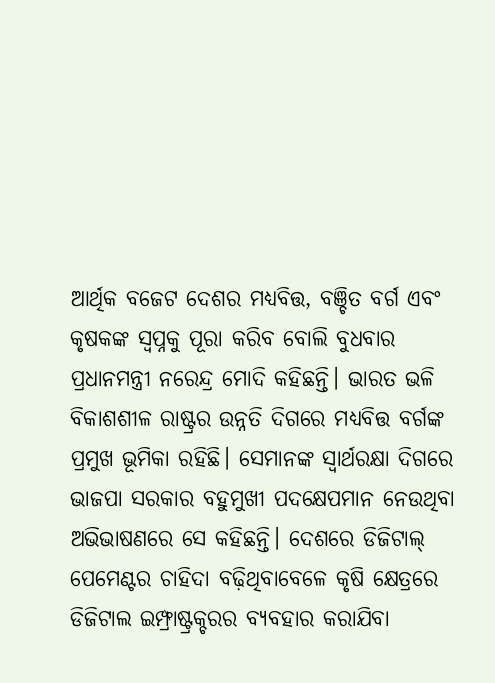ଆର୍ଥିକ ବଜେଟ ଦେଶର ମଧ୍ୟବିତ୍ତ, ବଞ୍ଚିତ ବର୍ଗ ଏବଂ କୃଷକଙ୍କ ସ୍ବପ୍ନକୁ ପୂରା କରିବ ବୋଲି ବୁଧବାର ପ୍ରଧାନମନ୍ତ୍ରୀ ନରେନ୍ଦ୍ର ମୋଦି କହିଛନ୍ତି। ଭାରତ ଭଳି ବିକାଶଶୀଳ ରାଷ୍ଟ୍ରର ଉନ୍ନତି ଦିଗରେ ମଧ୍ୟବିତ୍ତ ବର୍ଗଙ୍କ ପ୍ରମୁଖ ଭୂମିକା ରହିଛି। ସେମାନଙ୍କ ସ୍ବାର୍ଥରକ୍ଷା ଦିଗରେ ଭାଜପା ସରକାର ବହୁମୁଖୀ ପଦକ୍ଷେପମାନ ନେଉଥିବା ଅଭିଭାଷଣରେ ସେ କହିଛନ୍ତି। ଦେଶରେ ଡିଜିଟାଲ୍ ପେମେଣ୍ଟର ଚାହିଦା ବଢ଼ିଥିବାବେଳେ କୃଷି କ୍ଷେତ୍ରରେ ଡିଜିଟାଲ ଇମ୍ଫ୍ରାଷ୍ଟ୍ରକ୍ଚରର ବ୍ୟବହାର କରାଯିବା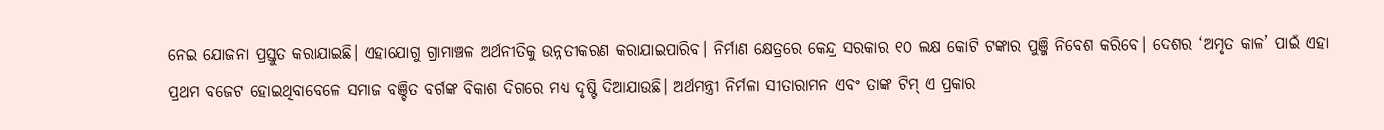ନେଇ ଯୋଜନା ପ୍ରସ୍ତୁତ କରାଯାଇଛି। ଏହାଯୋଗୁ ଗ୍ରାମାଞ୍ଚଳ ଅର୍ଥନୀତିକୁ ଉନ୍ନତୀକରଣ କରାଯାଇପାରିବ। ନିର୍ମାଣ କ୍ଷେତ୍ରରେ କେନ୍ଦ୍ର ସରକାର ୧୦ ଲକ୍ଷ କୋଟି ଟଙ୍କାର ପୁଞ୍ଜି ନିବେଶ କରିବେ। ଦେଶର ‘ଅମୃତ କାଳ’ ପାଇଁ ଏହା ପ୍ରଥମ ବଜେଟ ହୋଇଥିବାବେଳେ ସମାଜ ବଞ୍ଚିତ ବର୍ଗଙ୍କ ବିକାଶ ଦିଗରେ ମଧ୍ୟ ଦୃଷ୍ଟି ଦିଆଯାଉଛି। ଅର୍ଥମନ୍ତ୍ରୀ ନିର୍ମଳା ସୀତାରାମନ ଏବଂ ତାଙ୍କ ଟିମ୍ ଏ ପ୍ରକାର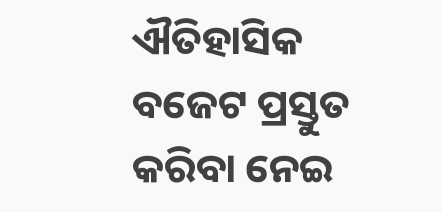ଐତିହାସିକ ବଜେଟ ପ୍ରସ୍ତୁତ କରିବା ନେଇ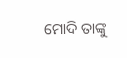ମୋଦି ତାଙ୍କୁ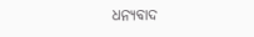ଧନ୍ୟବାଦ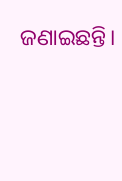ଜଣାଇଛନ୍ତି।